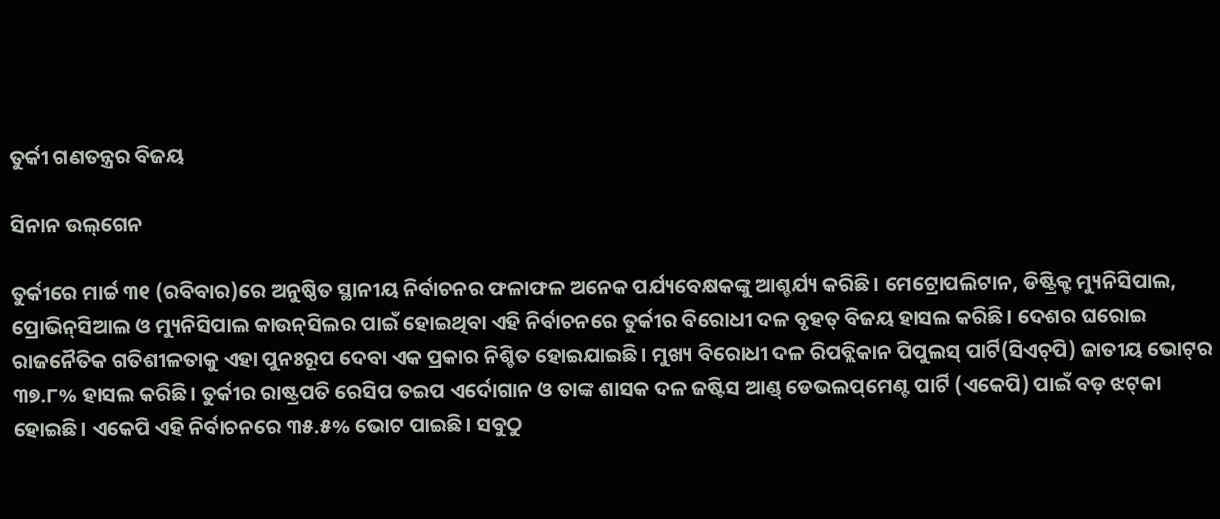ତୁର୍କୀ ଗଣତନ୍ତ୍ରର ବିଜୟ

ସିନାନ ଉଲ୍‌ଗେନ

ତୁର୍କୀରେ ମାର୍ଚ୍ଚ ୩୧ (ରବିବାର)ରେ ଅନୁଷ୍ଠିତ ସ୍ଥାନୀୟ ନିର୍ବାଚନର ଫଳାଫଳ ଅନେକ ପର୍ଯ୍ୟବେକ୍ଷକଙ୍କୁ ଆଶ୍ଚର୍ଯ୍ୟ କରିଛି। ମେଟ୍ରୋପଲିଟାନ, ଡିଷ୍ଟ୍ରିକ୍ଟ ମ୍ୟୁନିସିପାଲ, ପ୍ରୋଭିନ୍‌ସିଆଲ ଓ ମ୍ୟୁନିସିପାଲ କାଉନ୍‌ସିଲର ପାଇଁ ହୋଇଥିବା ଏହି ନିର୍ବାଚନରେ ତୁର୍କୀର ବିରୋଧୀ ଦଳ ବୃହତ୍‌ ବିଜୟ ହାସଲ କରିଛି। ଦେଶର ଘରୋଇ ରାଜନୈତିକ ଗତିଶୀଳତାକୁ ଏହା ପୁନଃରୂପ ଦେବା ଏକ ପ୍ରକାର ନିଶ୍ଚିତ ହୋଇଯାଇଛି। ମୁଖ୍ୟ ବିରୋଧୀ ଦଳ ରିପବ୍ଲିକାନ ପିପୁଲସ୍‌ ପାର୍ଟି(ସିଏଚ୍‌ପି) ଜାତୀୟ ଭୋଟ୍‌ର ୩୭.୮% ହାସଲ କରିଛି। ତୁର୍କୀର ରାଷ୍ଟ୍ରପତି ରେସିପ ତଇପ ଏର୍ଦୋଗାନ ଓ ତାଙ୍କ ଶାସକ ଦଳ ଜଷ୍ଟିସ ଆଣ୍ଡ୍‌ ଡେଭଲପ୍‌ମେଣ୍ଟ ପାର୍ଟି (ଏକେପି) ପାଇଁ ବଡ଼ ଝଟ୍‌କା ହୋଇଛି। ଏକେପି ଏହି ନିର୍ବାଚନରେ ୩୫.୫% ଭୋଟ ପାଇଛି। ସବୁଠୁ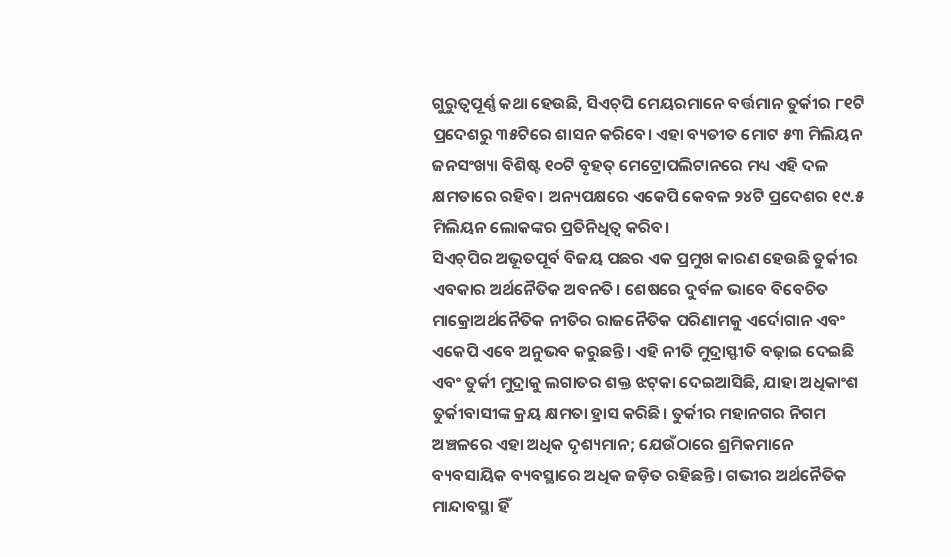ଗୁରୁତ୍ୱପୂର୍ଣ୍ଣ କଥା ହେଉଛି, ସିଏଚ୍‌ପି ମେୟରମାନେ ବର୍ତ୍ତମାନ ତୁର୍କୀର ୮୧ଟି ପ୍ରଦେଶରୁ ୩୫ଟିରେ ଶାସନ କରିବେ। ଏହା ବ୍ୟତୀତ ମୋଟ ୫୩ ମିଲିୟନ ଜନସଂଖ୍ୟା ବିଶିଷ୍ଟ ୧୦ଟି ବୃହତ୍‌ ମେଟ୍ରୋପଲିଟାନରେ ମଧ୍ୟ ଏହି ଦଳ କ୍ଷମତାରେ ରହିବ। ଅନ୍ୟପକ୍ଷରେ ଏକେପି କେବଳ ୨୪ଟି ପ୍ରଦେଶର ୧୯.୫ ମିଲିୟନ ଲୋକଙ୍କର ପ୍ରତିନିଧିତ୍ୱ କରିବ।
ସିଏଚ୍‌ପିର ଅଭୂତପୂର୍ବ ବିଜୟ ପଛର ଏକ ପ୍ରମୁଖ କାରଣ ହେଉଛି ତୁର୍କୀର ଏବକାର ଅର୍ଥନୈତିକ ଅବନତି। ଶେଷରେ ଦୁର୍ବଳ ଭାବେ ବିବେଚିତ ମାକ୍ରୋଅର୍ଥନୈତିକ ନୀତିର ରାଜନୈତିକ ପରିଣାମକୁ ଏର୍ଦୋଗାନ ଏବଂ ଏକେପି ଏବେ ଅନୁଭବ କରୁଛନ୍ତି। ଏହି ନୀତି ମୁଦ୍ରାସ୍ଫୀତି ବଢ଼ାଇ ଦେଇଛି ଏବଂ ତୁର୍କୀ ମୁଦ୍ରାକୁ ଲଗାତର ଶକ୍ତ ଝଟ୍‌କା ଦେଇଆସିଛି, ଯାହା ଅଧିକାଂଶ ତୁର୍କୀବାସୀଙ୍କ କ୍ରୟ କ୍ଷମତା ହ୍ରାସ କରିଛି। ତୁର୍କୀର ମହାନଗର ନିଗମ ଅଞ୍ଚଳରେ ଏହା ଅଧିକ ଦୃଶ୍ୟମାନ; ଯେଉଁଠାରେ ଶ୍ରମିକମାନେ ବ୍ୟବସାୟିକ ବ୍ୟବସ୍ଥାରେ ଅଧିକ ଜଡ଼ିତ ରହିଛନ୍ତି। ଗଭୀର ଅର୍ଥନୈତିକ ମାନ୍ଦାବସ୍ଥା ହିଁ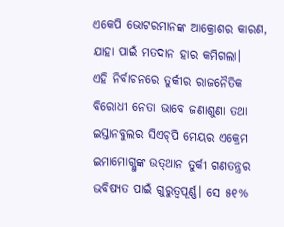ଏକେପି ଭୋଟରମାନଙ୍କ ଆକ୍ରୋଶର କାରଣ, ଯାହା ପାଇଁ ମତଦାନ ହାର କମିଗଲା।
ଏହି ନିର୍ବାଚନରେ ତୁର୍କୀର ରାଜନୈତିକ ବିରୋଧୀ ନେତା ଭାବେ ଜଣାଶୁଣା ତଥା ଇସ୍ତାନବୁଲର ସିଏଚ୍‌ପି ମେୟର ଏକ୍ରେମ ଇମାମୋଗ୍ଲୁଙ୍କ ଉତ୍‌ଥାନ ତୁର୍କୀ ଗଣତନ୍ତ୍ରର ଭବିଷ୍ୟତ ପାଇଁ ଗୁରୁତ୍ୱପୂର୍ଣ୍ଣ। ସେ ୫୧%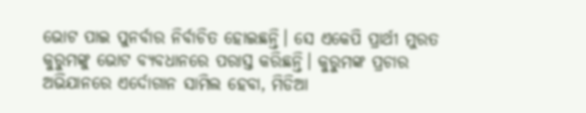ଭୋଟ ପାଇ ପୁନର୍ବାର ନିର୍ବାଚିତ ହୋଇଛନ୍ତି। ସେ ଏକେପି ପ୍ରାର୍ଥୀ ମୁରତ କୁରୁମଙ୍କୁ ଭୋଟ ବ୍ୟବଧାନରେ ପରାସ୍ତ କରିଛନ୍ତି। କୁରୁମଙ୍କ ପ୍ରଚାର ଅଭିଯାନରେ ଏର୍ଦୋଗାନ ସାମିଲ ହେବା, ମିଡିଆ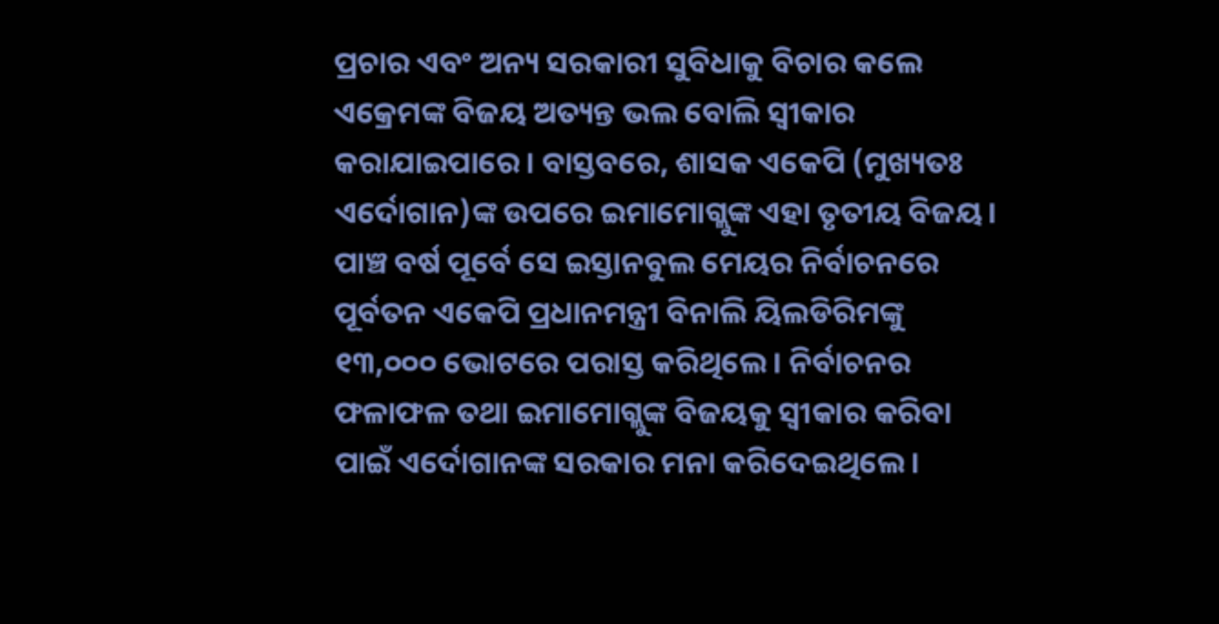ପ୍ରଚାର ଏବଂ ଅନ୍ୟ ସରକାରୀ ସୁବିଧାକୁ ବିଚାର କଲେ ଏକ୍ରେମଙ୍କ ବିଜୟ ଅତ୍ୟନ୍ତ ଭଲ ବୋଲି ସ୍ବୀକାର କରାଯାଇପାରେ। ବାସ୍ତବରେ, ଶାସକ ଏକେପି (ମୁଖ୍ୟତଃ ଏର୍ଦୋଗାନ)ଙ୍କ ଉପରେ ଇମାମୋଗ୍ଲୁଙ୍କ ଏହା ତୃତୀୟ ବିଜୟ। ପାଞ୍ଚ ବର୍ଷ ପୂର୍ବେ ସେ ଇସ୍ତାନବୁଲ ମେୟର ନିର୍ବାଚନରେ ପୂର୍ବତନ ଏକେପି ପ୍ରଧାନମନ୍ତ୍ରୀ ବିନାଲି ୟିଲଡିରିମଙ୍କୁ ୧୩,୦୦୦ ଭୋଟରେ ପରାସ୍ତ କରିଥିଲେ। ନିର୍ବାଚନର ଫଳାଫଳ ତଥା ଇମାମୋଗ୍ଲୁଙ୍କ ବିଜୟକୁ ସ୍ବୀକାର କରିବା ପାଇଁ ଏର୍ଦୋଗାନଙ୍କ ସରକାର ମନା କରିଦେଇଥିଲେ।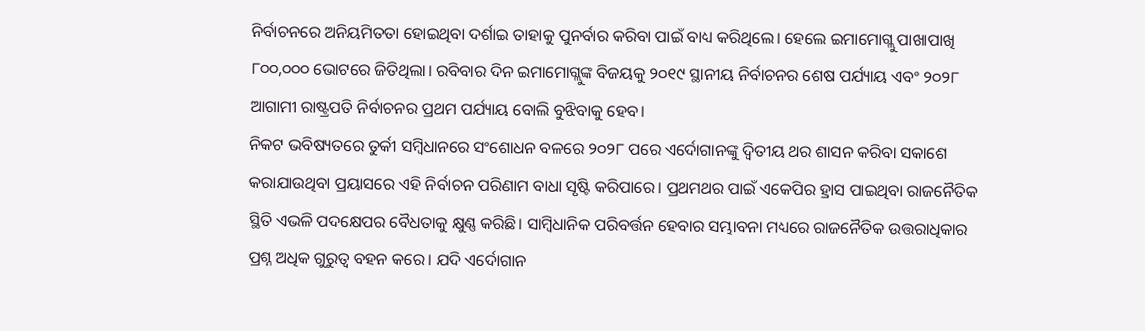ନିର୍ବାଚନରେ ଅନିୟମିତତା ହୋଇଥିବା ଦର୍ଶାଇ ତାହାକୁ ପୁନର୍ବାର କରିବା ପାଇଁ ବାଧ୍ୟ କରିଥିଲେ। ହେଲେ ଇମାମୋଗ୍ଲୁ ପାଖାପାଖି ୮୦୦,୦୦୦ ଭୋଟରେ ଜିତିଥିଲା। ରବିବାର ଦିନ ଇମାମୋଗ୍ଲୁଙ୍କ ବିଜୟକୁ ୨୦୧୯ ସ୍ଥାନୀୟ ନିର୍ବାଚନର ଶେଷ ପର୍ଯ୍ୟାୟ ଏବଂ ୨୦୨୮ ଆଗାମୀ ରାଷ୍ଟ୍ରପତି ନିର୍ବାଚନର ପ୍ରଥମ ପର୍ଯ୍ୟାୟ ବୋଲି ବୁଝିବାକୁ ହେବ।
ନିକଟ ଭବିଷ୍ୟତରେ ତୁର୍କୀ ସମ୍ବିଧାନରେ ସଂଶୋଧନ ବଳରେ ୨୦୨୮ ପରେ ଏର୍ଦୋଗାନଙ୍କୁ ଦ୍ୱିତୀୟ ଥର ଶାସନ କରିବା ସକାଶେ କରାଯାଉଥିବା ପ୍ରୟାସରେ ଏହି ନିର୍ବାଚନ ପରିଣାମ ବାଧା ସୃଷ୍ଟି କରିପାରେ। ପ୍ରଥମଥର ପାଇଁ ଏକେପିର ହ୍ରାସ ପାଇଥିବା ରାଜନୈତିକ ସ୍ଥିତି ଏଭଳି ପଦକ୍ଷେପର ବୈଧତାକୁ କ୍ଷୁଣ୍ଣ କରିଛି। ସାମ୍ବିଧାନିକ ପରିବର୍ତ୍ତନ ହେବାର ସମ୍ଭାବନା ମଧ୍ୟରେ ରାଜନୈତିକ ଉତ୍ତରାଧିକାର ପ୍ରଶ୍ନ ଅଧିକ ଗୁରୁତ୍ୱ ବହନ କରେ। ଯଦି ଏର୍ଦୋଗାନ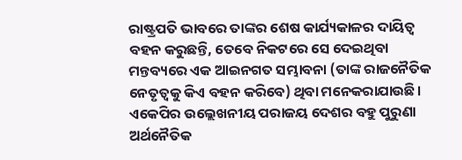ରାଷ୍ଟ୍ରପତି ଭାବରେ ତାଙ୍କର ଶେଷ କାର୍ଯ୍ୟକାଳର ଦାୟିତ୍ୱ ବହନ କରୁଛନ୍ତି, ତେବେ ନିକଟରେ ସେ ଦେଇଥିବା ମନ୍ତବ୍ୟରେ ଏକ ଆଇନଗତ ସମ୍ଭାବନା (ତାଙ୍କ ରାଜନୈତିକ ନେତୃତ୍ୱକୁ କିଏ ବହନ କରିବେ) ଥିବା ମନେକରାଯାଉଛି।
ଏକେପିର ଉଲ୍ଲେଖନୀୟ ପରାଜୟ ଦେଶର ବହୁ ପୁରୁଣା ଅର୍ଥନୈତିକ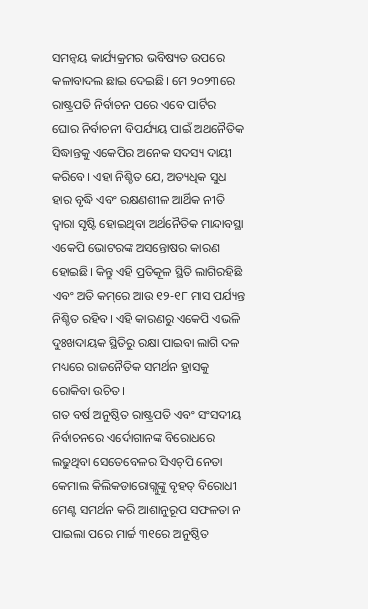ସମନ୍ବୟ କାର୍ଯ୍ୟକ୍ରମର ଭବିଷ୍ୟତ ଉପରେ କଳାବାଦଲ ଛାଇ ଦେଇଛି। ମେ ୨୦୨୩ରେ ରାଷ୍ଟ୍ରପତି ନିର୍ବାଚନ ପରେ ଏବେ ପାର୍ଟିର ଘୋର ନିର୍ବାଚନୀ ବିପର୍ଯ୍ୟୟ ପାଇଁ ଅଥନୈତିକ ସିଦ୍ଧାନ୍ତକୁ ଏକେପିର ଅନେକ ସଦସ୍ୟ ଦାୟୀ କରିବେ। ଏହା ନିଶ୍ଚିତ ଯେ, ଅତ୍ୟଧିକ ସୁଧ ହାର ବୃଦ୍ଧି ଏବଂ ରକ୍ଷଣଶୀଳ ଆର୍ଥିକ ନୀତି ଦ୍ୱାରା ସୃଷ୍ଟି ହୋଇଥିବା ଅର୍ଥନୈତିକ ମାନ୍ଦାବସ୍ଥା ଏକେପି ଭୋଟରଙ୍କ ଅସନ୍ତୋଷର କାରଣ ହୋଇଛି। କିନ୍ତୁ ଏହି ପ୍ରତିକୂଳ ସ୍ଥିତି ଲାଗିରହିଛି ଏବଂ ଅତି କମ୍‌ରେ ଆଉ ୧୨-୧୮ ମାସ ପର୍ଯ୍ୟନ୍ତ ନିଶ୍ଚିତ ରହିବ। ଏହି କାରଣରୁ ଏକେପି ଏଭଳି ଦୁଃଖଦାୟକ ସ୍ଥିତିରୁ ରକ୍ଷା ପାଇବା ଲାଗି ଦଳ ମଧ୍ୟରେ ରାଜନୈତିକ ସମର୍ଥନ ହ୍ରାସକୁ ରୋକିବା ଉଚିତ।
ଗତ ବର୍ଷ ଅନୁଷ୍ଠିତ ରାଷ୍ଟ୍ରପତି ଏବଂ ସଂସଦୀୟ ନିର୍ବାଚନରେ ଏର୍ଦୋଗାନଙ୍କ ବିରୋଧରେ ଲଢୁଥିବା ସେତେବେଳର ସିଏଚ୍‌ପି ନେତା କେମାଲ କିଲିକଡାରୋଗ୍ଲୁଙ୍କୁ ବୃହତ୍‌ ବିରୋଧୀ ମେଣ୍ଟ ସମର୍ଥନ କରି ଆଶାନୁରୂପ ସଫଳତା ନ ପାଇଲା ପରେ ମାର୍ଚ୍ଚ ୩୧ରେ ଅନୁଷ୍ଠିତ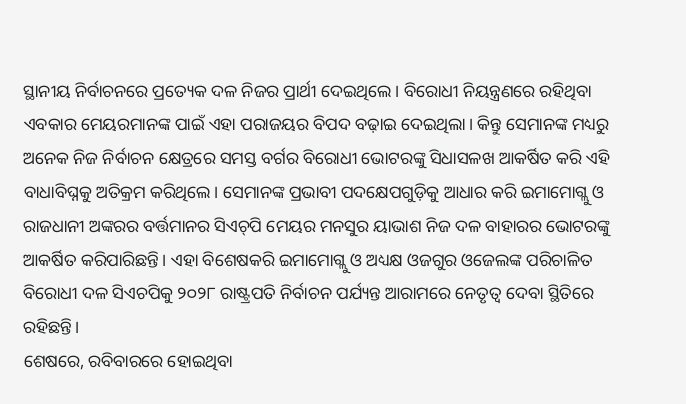ସ୍ଥାନୀୟ ନିର୍ବାଚନରେ ପ୍ରତ୍ୟେକ ଦଳ ନିଜର ପ୍ରାର୍ଥୀ ଦେଇଥିଲେ। ବିରୋଧୀ ନିୟନ୍ତ୍ରଣରେ ରହିଥିବା ଏବକାର ମେୟରମାନଙ୍କ ପାଇଁ ଏହା ପରାଜୟର ବିପଦ ବଢ଼ାଇ ଦେଇଥିଲା। କିନ୍ତୁ ସେମାନଙ୍କ ମଧ୍ୟରୁ ଅନେକ ନିଜ ନିର୍ବାଚନ କ୍ଷେତ୍ରରେ ସମସ୍ତ ବର୍ଗର ବିରୋଧୀ ଭୋଟରଙ୍କୁ ସିଧାସଳଖ ଆକର୍ଷିତ କରି ଏହି ବାଧାବିଘ୍ନକୁ ଅତିକ୍ରମ କରିଥିଲେ। ସେମାନଙ୍କ ପ୍ରଭାବୀ ପଦକ୍ଷେପଗୁଡ଼ିକୁ ଆଧାର କରି ଇମାମୋଗ୍ଲୁ ଓ ରାଜଧାନୀ ଅଙ୍କରର ବର୍ତ୍ତମାନର ସିଏଚ୍‌ପି ମେୟର ମନସୁର ୟାଭାଶ ନିଜ ଦଳ ବାହାରର ଭୋଟରଙ୍କୁ ଆକର୍ଷିତ କରିପାରିଛନ୍ତି। ଏହା ବିଶେଷକରି ଇମାମୋଗ୍ଲୁ ଓ ଅଧ୍ୟକ୍ଷ ଓଜଗୁର ଓଜେଲଙ୍କ ପରିଚାଳିତ ବିରୋଧୀ ଦଳ ସିଏଚପିକୁ ୨୦୨୮ ରାଷ୍ଟ୍ରପତି ନିର୍ବାଚନ ପର୍ଯ୍ୟନ୍ତ ଆରାମରେ ନେତୃତ୍ୱ ଦେବା ସ୍ଥିତିରେ ରହିଛନ୍ତି।
ଶେଷରେ, ରବିବାରରେ ହୋଇଥିବା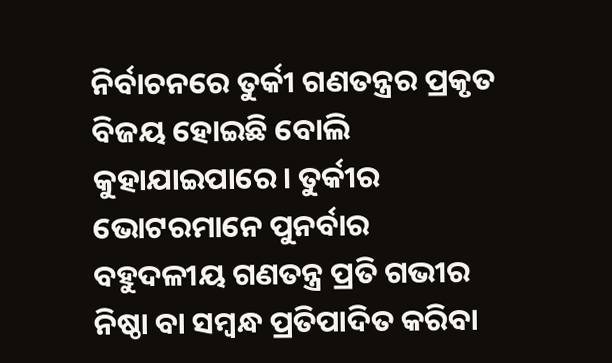ନିର୍ବାଚନରେ ତୁର୍କୀ ଗଣତନ୍ତ୍ରର ପ୍ରକୃତ ବିଜୟ ହୋଇଛି ବୋଲି କୁହାଯାଇପାରେ। ତୁର୍କୀର ଭୋଟରମାନେ ପୁନର୍ବାର ବହୁଦଳୀୟ ଗଣତନ୍ତ୍ର ପ୍ରତି ଗଭୀର ନିଷ୍ଠା ବା ସମ୍ବନ୍ଧ ପ୍ରତିପାଦିତ କରିବା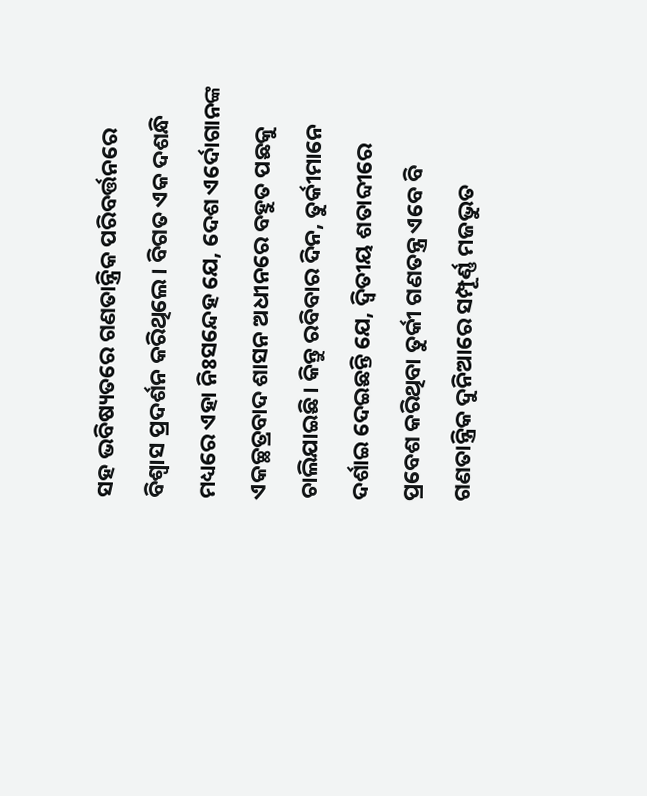ସହ ଭବିଷ୍ୟତରେ ଗଣତାନ୍ତ୍ରିକ ପରିବର୍ତ୍ତନରେ ବିଶ୍ୱାସ ପ୍ରଦର୍ଶନ କରିଥିଲେ। ବିଗତ ଏକ ଦଶନ୍ଧି ମଧ୍ୟରେ ଏହା ନିଃସନ୍ଦେହ ଯେ, ଦେଶ ଏର୍ଦୋଗାନଙ୍କ ଏକଚ୍ଛତ୍ରବାଦ ଶାସନ ଅଧୀନରେ ବହୁତ ପଛକୁ ଚାଲିଯାଇଛି। କିନ୍ତୁ ରବିବାର ଦିନ, ତୁର୍କୀମାନେ ଦର୍ଶାଇ ଦେଇଛନ୍ତି ଯେ, ଦ୍ୱିତୀୟ ଶତାବ୍ଦୀରେ ପ୍ରବେଶ କରିଥିବା ତୁର୍କୀ ଗଣତନ୍ତ୍ର ଏବେ ବି ଗଣତାନ୍ତ୍ରିକ ଦୁନିଆରେ ସମ୍ପୂର୍ଣ୍ଣ ମଜଭୁତ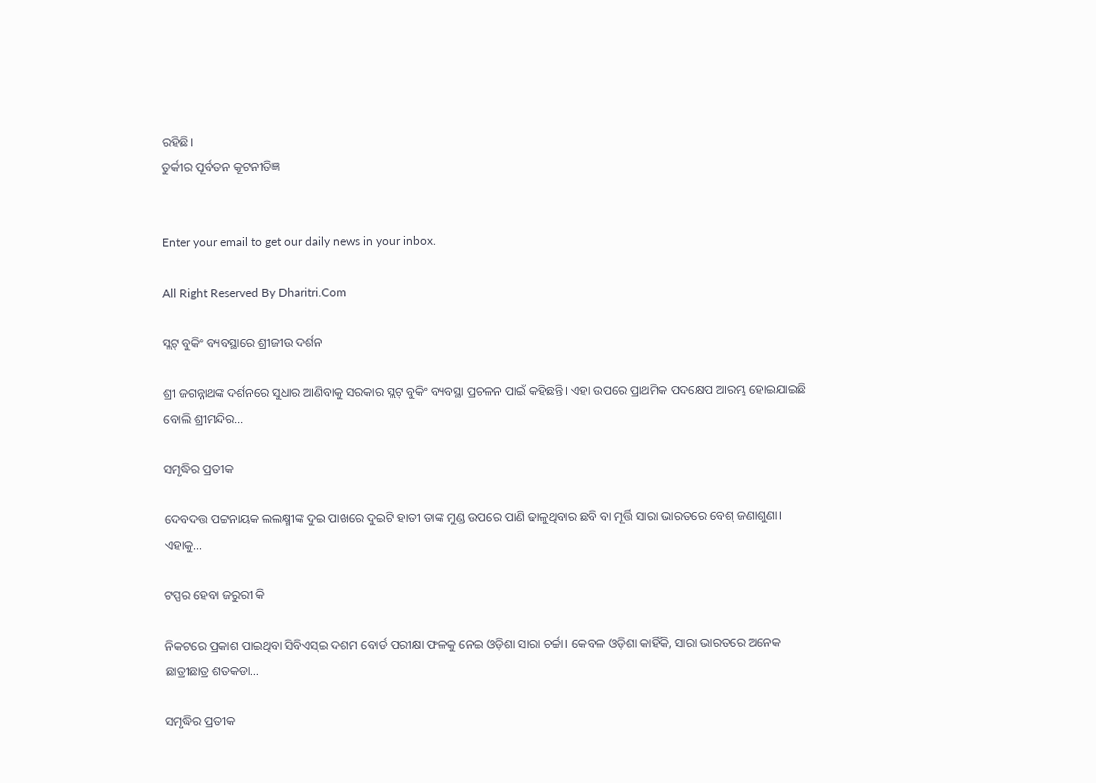ରହିଛି।
ତୁର୍କୀର ପୂର୍ବତନ କୂଟନୀତିଜ୍ଞ


Enter your email to get our daily news in your inbox.

All Right Reserved By Dharitri.Com

ସ୍ଲଟ୍‌ ବୁକିଂ ବ୍ୟବସ୍ଥାରେ ଶ୍ରୀଜୀଉ ଦର୍ଶନ

ଶ୍ରୀ ଜଗନ୍ନାଥଙ୍କ ଦର୍ଶନରେ ସୁଧାର ଆଣିବାକୁ ସରକାର ସ୍ଲଟ୍‌ ବୁକିଂ ବ୍ୟବସ୍ଥା ପ୍ରଚଳନ ପାଇଁ କହିଛନ୍ତି। ଏହା ଉପରେ ପ୍ରାଥମିକ ପଦକ୍ଷେପ ଆରମ୍ଭ ହୋଇଯାଇଛି ବୋଲି ଶ୍ରୀମନ୍ଦିର…

ସମୃଦ୍ଧିର ପ୍ରତୀକ

ଦେବଦତ୍ତ ପଟ୍ଟନାୟକ ଲଲକ୍ଷ୍ମୀଙ୍କ ଦୁଇ ପାଖରେ ଦୁଇଟି ହାତୀ ତାଙ୍କ ମୁଣ୍ଡ ଉପରେ ପାଣି ଢାଳୁଥିବାର ଛବି ବା ମୂର୍ତ୍ତି ସାରା ଭାରତରେ ବେଶ୍‌ ଜଣାଶୁଣା। ଏହାକୁ…

ଟପ୍ପର ହେବା ଜରୁରୀ କି

ନିକଟରେ ପ୍ରକାଶ ପାଇଥିବା ସିବିଏସ୍‌ଇ ଦଶମ ବୋର୍ଡ ପରୀକ୍ଷା ଫଳକୁ ନେଇ ଓଡ଼ିଶା ସାରା ଚର୍ଚ୍ଚା। କେବଳ ଓଡ଼ିଶା କାହିଁକି, ସାରା ଭାରତରେ ଅନେକ ଛାତ୍ରୀଛାତ୍ର ଶତକଡା…

ସମୃଦ୍ଧିର ପ୍ରତୀକ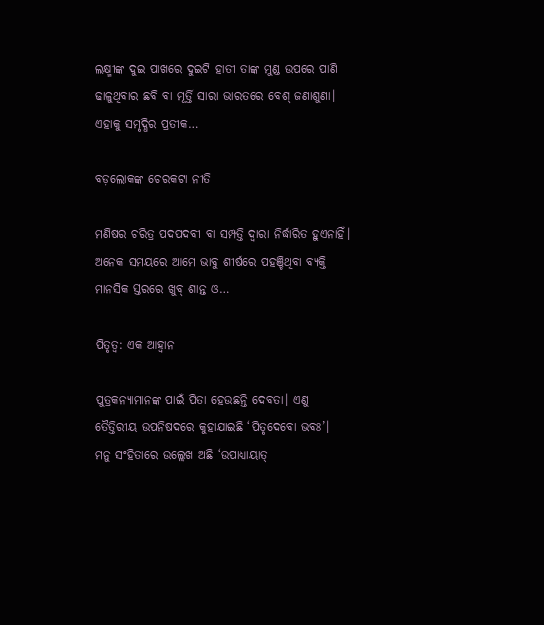ଲକ୍ଷ୍ମୀଙ୍କ ଦୁଇ ପାଖରେ ଦୁଇଟି ହାତୀ ତାଙ୍କ ମୁଣ୍ଡ ଉପରେ ପାଣି ଢାଳୁଥିବାର ଛବି ବା ମୂର୍ତ୍ତି ସାରା ଭାରତରେ ବେଶ୍‌ ଜଣାଶୁଣା। ଏହାକୁ ସମୃଦ୍ଧିର ପ୍ରତୀକ…

ବଡ଼ଲୋକଙ୍କ ଚେରକଟା ନୀତି

ମଣିଷର ଚରିତ୍ର ପଦପଦବୀ ବା ସମ୍ପତ୍ତି ଦ୍ୱାରା ନିର୍ଦ୍ଧାରିତ ହୁଏନାହିଁ। ଅନେକ ସମୟରେ ଆମେ ଭାବୁ ଶୀର୍ଷରେ ପହଞ୍ଚିଥିବା ବ୍ୟକ୍ତି ମାନସିକ ସ୍ତରରେ ଖୁବ୍‌ ଶାନ୍ତ ଓ…

ପିତୃତ୍ୱ: ଏକ ଆହ୍ବାନ

ପୁତ୍ରକନ୍ୟାମାନଙ୍କ ପାଇଁ ପିତା ହେଉଛନ୍ତି ଦେବତା। ଏଣୁ ତୈତ୍ତିରୀୟ ଉପନିଷଦରେ କୁହାଯାଇଛି ‘ପିତୃଦେବୋ ଭବଃ’।  ମନୁ ସଂହିତାରେ ଉଲ୍ଲେଖ ଅଛି ‘ଉପାଧ୍ୟାୟାତ୍‌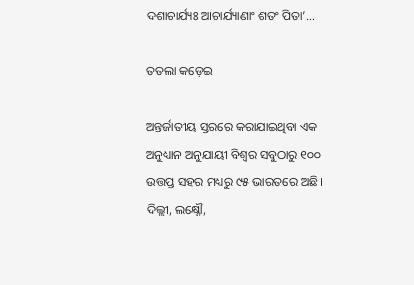ଦଶାଚାର୍ଯ୍ୟଃ ଆଚାର୍ଯ୍ୟାଣାଂ ଶତଂ ପିତା’…

ତତଲା କଡ଼େଇ

ଅନ୍ତର୍ଜାତୀୟ ସ୍ତରରେ କରାଯାଇଥିବା ଏକ ଅନୁଧ୍ୟାନ ଅନୁଯାୟୀ ବିଶ୍ୱର ସବୁଠାରୁ ୧୦୦ ଉତ୍ତପ୍ତ ସହର ମଧ୍ୟରୁ ୯୫ ଭାରତରେ ଅଛି। ଦିଲ୍ଲୀ, ଲକ୍ଷ୍ନୌ,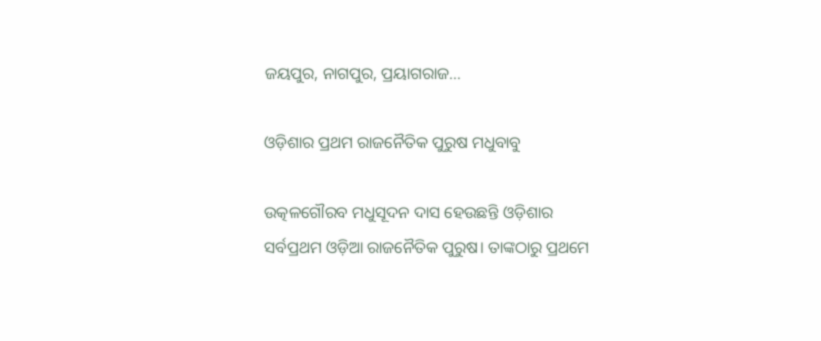ଜୟପୁର, ନାଗପୁର, ପ୍ରୟାଗରାଜ…

ଓଡ଼ିଶାର ପ୍ରଥମ ରାଜନୈତିକ ପୁରୁଷ ମଧୁବାବୁ

ଉତ୍କଳଗୌରବ ମଧୁସୂଦନ ଦାସ ହେଉଛନ୍ତି ଓଡ଼ିଶାର ସର୍ବପ୍ରଥମ ଓଡ଼ିଆ ରାଜନୈତିକ ପୁରୁଷ। ତାଙ୍କଠାରୁ ପ୍ରଥମେ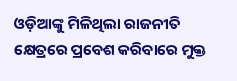ଓଡ଼ିଆଙ୍କୁ ମିଳିଥିଲା ରାଜନୀତି କ୍ଷେତ୍ରରେ ପ୍ରବେଶ କରିବାରେ ମୁକ୍ତ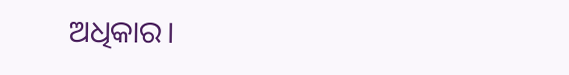ଅଧିକାର।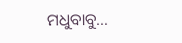ମଧୁବାବୁ…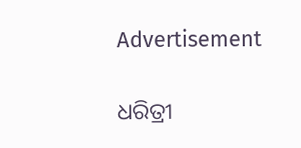Advertisement

ଧରିତ୍ରୀ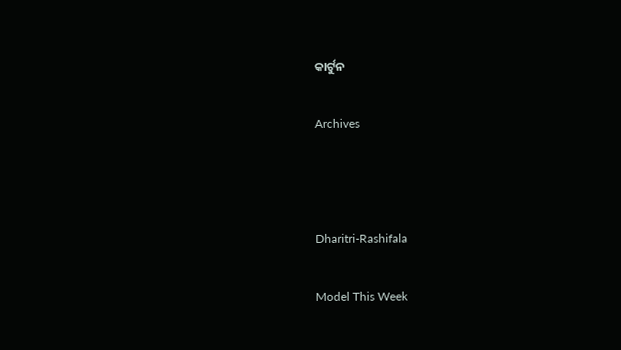କାର୍ଟୁନ

Archives



Dharitri-Rashifala

Model This Week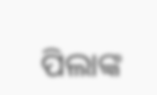ପିଲାଙ୍କ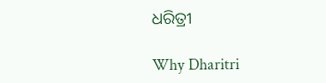ଧରିତ୍ରୀ

Why Dharitri